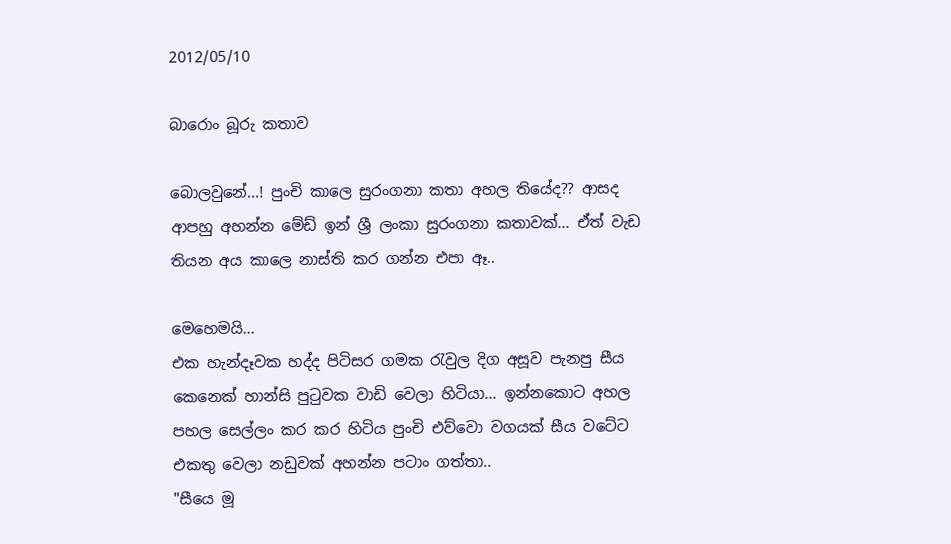2012/05/10

බාරොං බූරු කතාව

බොලවුනේ...! පුංචි කාලෙ සුරංගනා කතා අහල තියේද?? ආසද ආපහු අහන්න මේඩ් ඉන් ශ්‍රී ලංකා සුරංගනා කතාවක්... ඒත් වැඩ තියන අය කාලෙ නාස්ති කර ගන්න එපා ඈ..

මෙහෙමයි...
එක හැන්දෑවක හද්ද පිටිසර ගමක රැවුල දිග අසූව පැනපු සීය කෙනෙක් හාන්සි පුටුවක වාඩි වෙලා හිටියා... ඉන්නකොට අහල පහල සෙල්ලං කර කර හිටිය පුංචි එව්වො වගයක් සීය වටේට එකතු වෙලා නඩුවක් අහන්න පටාං ගත්තා..
"සීයෙ මූ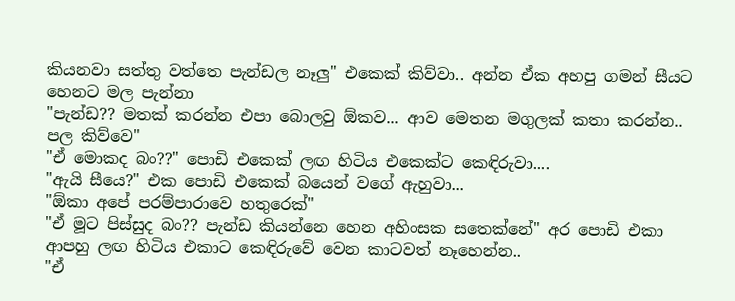කියනවා සත්තු වත්තෙ පැන්ඩල නෑලු" එකෙක් කිව්වා.. අන්න ඒක අහපු ගමන් සීයට හෙනට මල පැන්නා
"පැන්ඩ?? මතක් කරන්න එපා බොලවු ඕකව... ආව මෙතන මගුලක් කතා කරන්න.. පල කිව්වෙ"
"ඒ මොකද බං??" පොඩි එකෙක් ලඟ හිටිය එකෙක්ට කෙඳිරුවා....
"ඇයි සීයෙ?" එක පොඩි එකෙක් බයෙන් වගේ ඇහුවා...
"ඕකා අපේ පරම්පාරාවෙ හතුරෙක්"
"ඒ මූට පිස්සුද බං?? පැන්ඩ කියන්නෙ හෙන අහිංසක සතෙක්නේ" අර පොඩි එකා ආපහු ලඟ හිටිය එකාට කෙඳිරුවේ වෙන කාටවත් නෑහෙන්න..
"ඒ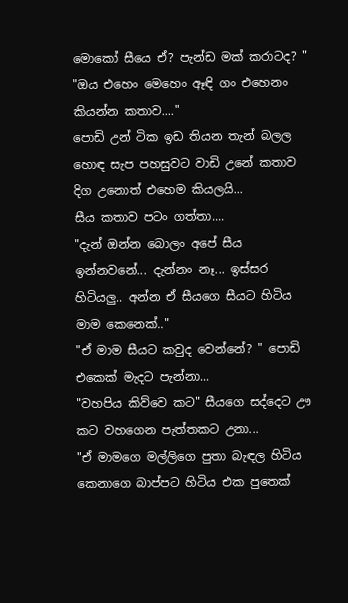මොකෝ සීයෙ ඒ? පැන්ඩ මක් කරාටද? "
"ඔය එහෙං මෙහෙං ඈඳි ගං එහෙනං කියන්න කතාව...."
පොඩි උන් ටික ඉඩ තියන තැන් බලල හොඳ සැප පහසුවට වාඩි උනේ කතාව දිග උනොත් එහෙම කියලයි...
සීය කතාව පටං ගත්තා....
"දැන් ඔන්න බොලං අපේ සීය ඉන්නවනේ... දැන්නං නෑ... ඉස්සර හිටියලු.. අන්න ඒ සීයගෙ සීයට හිටිය මාම කෙනෙක්.."
"ඒ මාම සීයට කවුද වෙන්නේ? " පොඩි එකෙක් මැදට පැන්නා...
"වහපිය කිව්වෙ කට" සීයගෙ සද්දෙට ඌ  කට වහගෙන පැත්තකට උනා...
"ඒ මාමගෙ මල්ලිගෙ පුතා බැඳල හිටිය කෙනාගෙ බාප්පට හිටිය එක පුතෙක්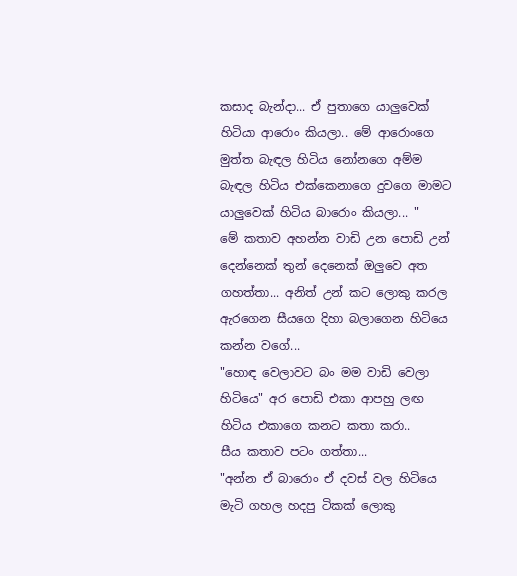කසාද බැන්දා... ඒ පුතාගෙ යාලුවෙක් හිටියා ආරොං කියලා.. මේ ආරොංගෙ මුත්ත බැඳල හිටිය නෝනගෙ අම්ම බැඳල හිටිය එක්කෙනාගෙ දුවගෙ මාමට යාලුවෙක් හිටිය බාරොං කියලා... "
මේ කතාව අහන්න වාඩි උන පොඩි උන් දෙන්නෙක් තුන් දෙනෙක් ඔලුවෙ අත ගහත්තා... අනිත් උන් කට ලොකු කරල ඇරගෙන සීයගෙ දිහා බලාගෙන හිටියෙ කන්න වගේ...
"හොඳ වෙලාවට බං මම වාඩි වෙලා හිටියෙ" අර පොඩි එකා ආපහු ලඟ හිටිය එකාගෙ කනට කතා කරා..
සීය කතාව පටං ගත්තා...
"අන්න ඒ බාරොං ඒ දවස් වල හිටියෙ මැටි ගහල හදපු ටිකක් ලොකු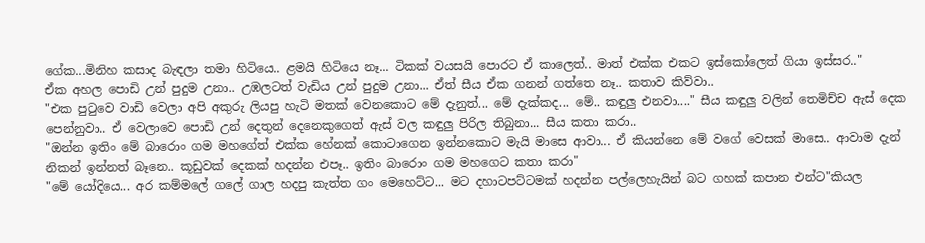ගේක...මිනිහ කසාද බැඳලා තමා හිටියෙ.. ළමයි හිටියෙ නෑ... ටිකක් වයසයි පොරට ඒ කාලෙත්.. මාත් එක්ක එකට ඉස්කෝලෙත් ගියා ඉස්සර.."
ඒක අහල පොඩි උන් පුදුම උනා.. උඹලටත් වැඩිය උන් පුදුම උනා... ඒත් සීය ඒක ගනන් ගත්තෙ නෑ.. කතාව කිව්වා..
"එක පුටුවෙ වාඩි වෙලා අපි අකුරු ලියපු හැටි මතක් වෙනකොට මේ දැනුත්... මේ දැක්කද... මේ.. කඳුලු එනවා...." සීය කඳුලු වලින් තෙමිච්ච ඇස් දෙක පෙන්නුවා.. ඒ වෙලාවෙ පොඩි උන් දෙතුන් දෙනෙකුගෙත් ඇස් වල කඳුලු පිරිල තිබුනා... සීය කතා කරා..
"ඔන්න ඉතිං මේ බාරොං ගම මහගේත් එක්ක හේනක් කොටාගෙන ඉන්නකොට මැයි මාසෙ ආවා... ඒ කියන්නෙ මේ වගේ වෙසක් මාසෙ.. ආවාම දැන් නිකන් ඉන්නත් බෑනෙ.. කූඩුවක් දෙකක් හදන්න එපෑ.. ඉතිං බාරොං ගම මහගෙට කතා කරා"
"මේ යෝදියෙ... අර කම්මලේ ගලේ ගාල හදපු කැත්ත ගං මෙහෙට්ට... මට දහාටපට්ටමක් හදන්න පල්ලෙහැයින් බට ගහක් කපාන එන්ට"කියල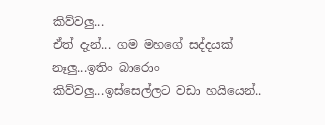කිව්වලු...
ඒත් දැන්... ගම මහගේ සද්දයක් නෑලු...ඉතිං බාරොං කිව්වලු...ඉස්සෙල්ලට වඩා හයියෙන්..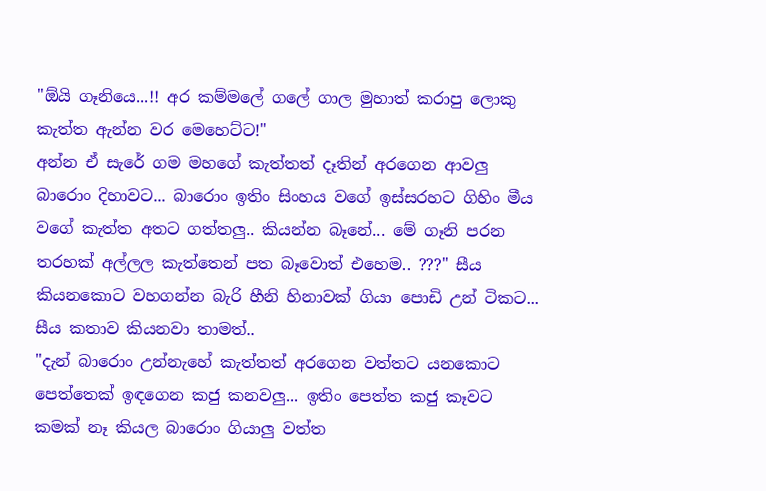"ඕයි ගෑනියෙ...!! අර කම්මලේ ගලේ ගාල මුහාත් කරාපු ලොකු කැත්ත ඇන්න වර මෙහෙට්ට!"
අන්න ඒ සැරේ ගම මහගේ කැත්තත් දෑතින් අරගෙන ආවලු බාරොං දිහාවට... බාරොං ඉතිං සිංහය වගේ ඉස්සරහට ගිහිං මීය වගේ කැත්ත අතට ගත්තලු.. කියන්න බෑනේ... මේ ගෑනි පරන තරහක් අල්ලල කැත්තෙන් පත බෑවොත් එහෙම.. ???" සීය කියනකොට වහගන්න බැරි හීනි හිනාවක් ගියා පොඩි උන් ටිකට... සීය කතාව කියනවා තාමත්..
"දැන් බාරොං උන්නැහේ කැත්තත් අරගෙන වත්තට යනකොට පෙත්තෙක් ඉඳගෙන කජු කනවලු... ඉතිං පෙත්ත කජු කෑවට කමක් නෑ කියල බාරොං ගියාලු වත්ත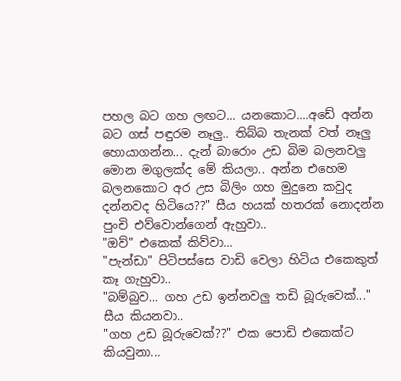පහල බට ගහ ලඟට... යනකොට....අඩේ අන්න බට ගස් පඳුරම නෑලු.. තිබ්බ තැනක් වත් නෑලු හොයාගන්න... දැන් බාරොං උඩ බිම බලනවලු මොන මගුලක්ද මේ කියලා.. අන්න එහෙම බලනකොට අර උස බිලිං ගහ මුදුනෙ කවුද දන්නවද හිටියෙ??" සීය හයක් හතරක් නොදන්න පුංචි එව්වොන්ගෙන් ඇහුවා..
"ඔව්" එකෙක් කිව්වා...
"පැන්ඩා" පිටිපස්සෙ වාඩි වෙලා හිටිය එකෙකුත් කෑ ගැහුවා..
"බම්බුව... ගහ උඩ ඉන්නවලු තඩි බූරුවෙක්..." සීය කියනවා..
"ගහ උඩ බූරුවෙක්??" එක පොඩි එකෙක්ට කියවුනා...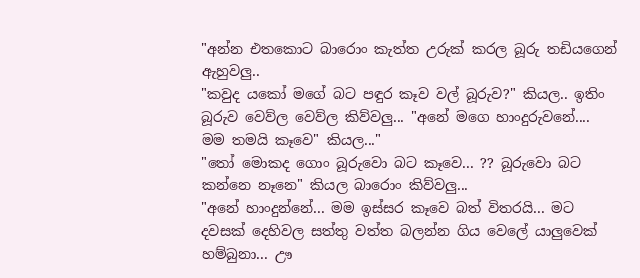"අන්න එතකොට බාරොං කැත්ත උරුක් කරල බූරු තඩියගෙන් ඇහුවලු..
"කවුද යකෝ මගේ බට පඳුර කෑව වල් බූරුව?" කියල.. ඉතිං බූරුව වෙව්ල වෙව්ල කිව්වලු... "අනේ මගෙ හාංදුරුවනේ.... මම තමයි කෑවෙ" කියල..."
"තෝ මොකද ගොං බූරුවො බට කෑවෙ... ?? බූරුවො බට කන්නෙ නෑනෙ" කියල බාරොං කිව්වලු...
"අනේ හාංදුන්නේ... මම ඉස්සර කෑවෙ බත් විතරයි... මට දවසක් දෙහිවල සත්තු වත්ත බලන්න ගිය වෙලේ යාලුවෙක් හම්බුනා... ඌ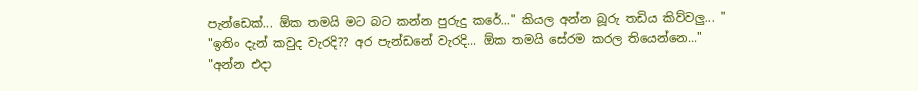පැන්ඩෙක්... ඕක තමයි මට බට කන්න පුරුදු කරේ..." කියල අන්න බූරු තඩිය කිව්වලු... "
"ඉතිං දැන් කවුද වැරදි?? අර පැන්ඩනේ වැරදි... ඕක තමයි සේරම කරල තියෙන්නෙ..."
"අන්න එදා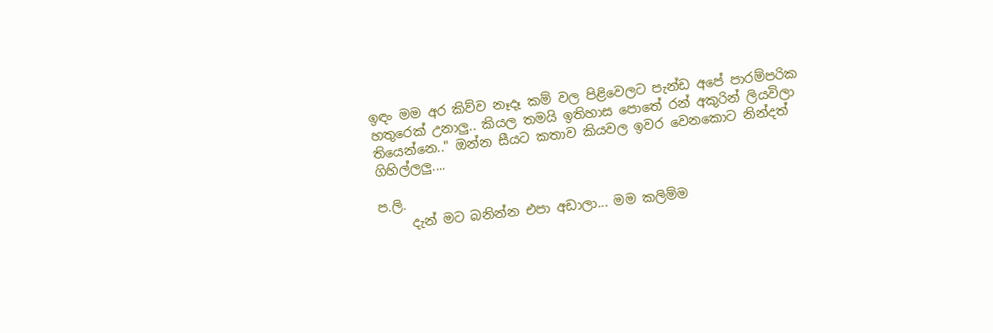ඉඳං මම අර කිව්ව නෑදෑ කම් වල පිළිවෙලට පැන්ඩ අපේ පාරම්පරික හතුරෙක් උනාලු.. කියල තමයි ඉතිහාස පොතේ රන් අකුරින් ලියවිලා තියෙන්නෙ.." ඔන්න සීයට කතාව කියවල ඉවර වෙනකොට නින්දත් ගිහිල්ලලු....

ප.ලි.
     දැන් මට බනින්න එපා අඩාලා... මම කලිම්ම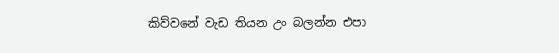කිව්වනේ වැඩ තියන උං බලන්න එපා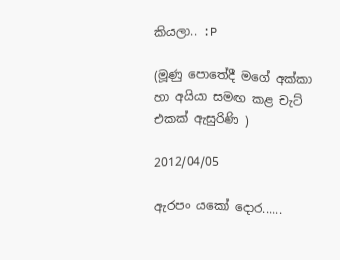කියලා.. :P

(මූණු පොතේදී මගේ අක්කා හා අයියා සමඟ කළ චැට් එකක් ඇසුරිණි )

2012/04/05

ඇරපං යකෝ දොර......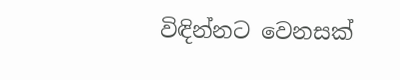විඳින්නට වෙනසක්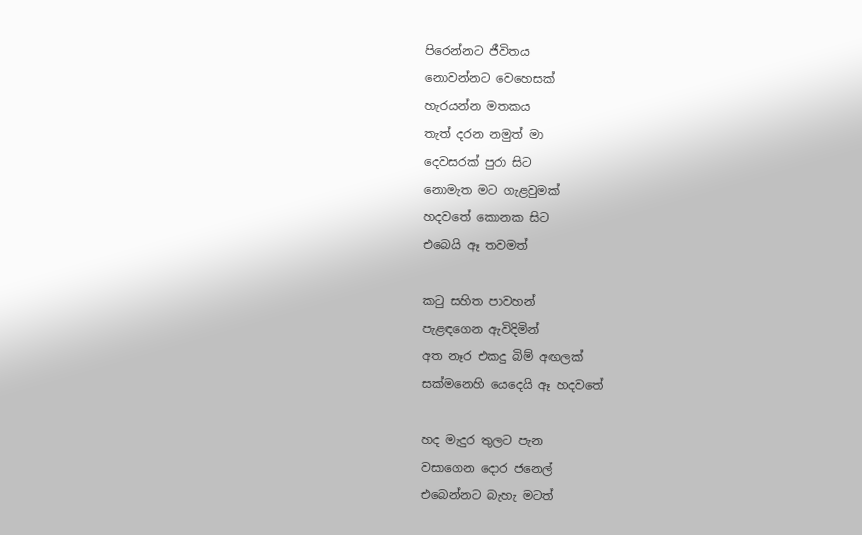පිරෙන්නට ජීවිතය
නොවන්නට වෙහෙසක්
හැරයන්න මතකය
තැත් දරන නමුත් මා
දෙවසරක් පුරා සිට
නොමැත මට ගැළවුමක්
හදවතේ කොනක සිට
එබෙයි ඈ තවමත්

කටු සහිත පාවහන්
පැළඳගෙන ඇවිදිමින්
අත නෑර එකදු බිම් අඟලක්
සක්මනෙහි යෙදෙයි ඈ හදවතේ

හද මැදුර තුලට පැන
වසාගෙන දොර ජනෙල්
එබෙන්නට බැහැ මටත්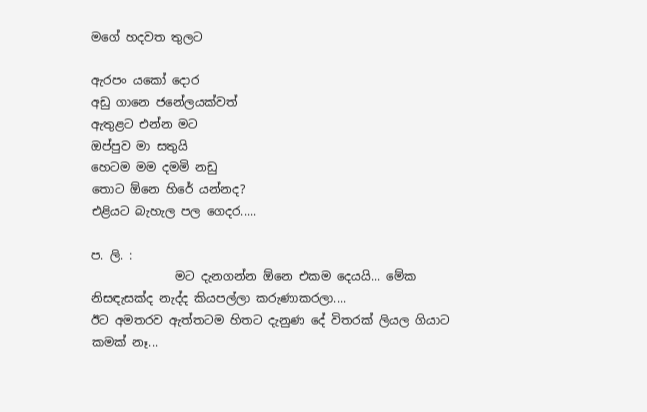මගේ හදවත තුලට

ඇරපං යකෝ දොර
අඩු ගානෙ ජනේලයක්වත්
ඇතුළට එන්න මට
ඔප්පුව මා සතුයි
හෙටම මම දමමි නඩු
තොට ඕනෙ හිරේ යන්නද?
එළියට බැහැල පල ගෙදර.....

ප. ලි. :
              මට දැනගන්න ඕනෙ එකම දෙයයි... මේක නිසඳැසක්ද නැද්ද කියපල්ලා කරුණාකරලා....
ඊට අමතරව ඇත්තටම හිතට දැනුණ දේ විතරක් ලියල ගියාට කමක් නෑ...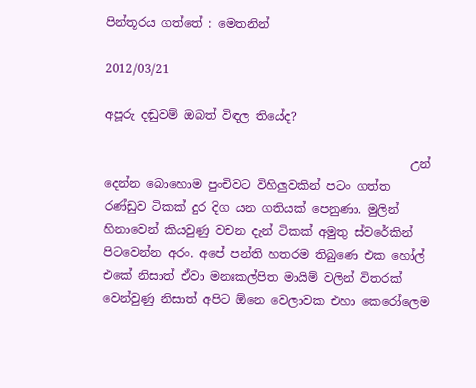පින්තූරය ගත්තේ : මෙතනින්

2012/03/21

අපූරු දඬුවම් ඔබත් විඳල තියේද?

                                                   උන් දෙන්න බොහොම පුංචිවට විහිලුවකින් පටං ගත්ත රණ්ඩුව ටිකක් දුර දිග යන ගතියක් පෙනුණා. මුලින් හිනාවෙන් කියවුණු වචන දැන් ටිකක් අමුතු ස්වරේකින් පිටවෙන්න අරං. අපේ පන්ති හතරම තිබුණෙ එක හෝල් එකේ නිසාත් ඒවා මනඃකල්පිත මායිම් වලින් විතරක් වෙන්වුණු නිසාත් අපිට ඕනෙ වෙලාවක එහා කෙරෝලෙම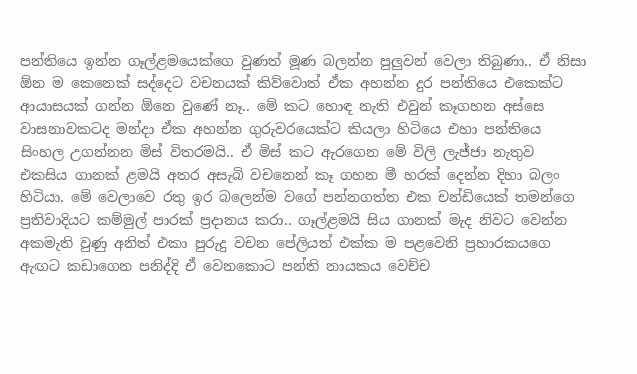පන්තියෙ ඉන්න ගෑල්ළමයෙක්ගෙ වුණත් මූණ බලන්න පුලුවන් වෙලා තිබුණා.. ඒ නිසා ඕන ම කෙනෙක් සද්දෙට වචනයක් කිව්වොත් ඒක අහන්න දුර පන්තියෙ එකෙක්ට ආයාසයක් ගන්න ඕනෙ වුණේ නෑ.. මේ කට හොඳ නැති එවුන් කෑගහන අස්සෙ වාසනාවකටද මන්දා ඒක අහන්න ගුරුවරයෙක්ට කියලා හිටියෙ එහා පන්තියෙ සිංහල උගන්නන මිස් විතරමයි.. ඒ මිස් කට ඇරගෙන මේ විලි ලැජ්ජා නැතුව එකසිය ගානක් ළමයි අතර අසැබි වචනෙන් කෑ ගහන මී හරක් දෙන්න දිහා බලං හිටියා. මේ වෙලාවෙ රතු ඉර බලෙන්ම වගේ පන්නගත්ත එක චන්ඩියෙක් තමන්ගෙ ප්‍රතිවාදියට කම්මුල් පාරක් ප්‍රදානය කරා.. ගෑල්ළමයි සිය ගානක් මැද නිවට වෙන්න අකමැති වුණු අනිත් එකා පුරුදු වචන පේලියත් එක්ක ම පළවෙනි ප්‍රහාරකයගෙ ඇඟට කඩාගෙන පනිද්දි ඒ වෙනකොට පන්ති නායකය වෙච්ච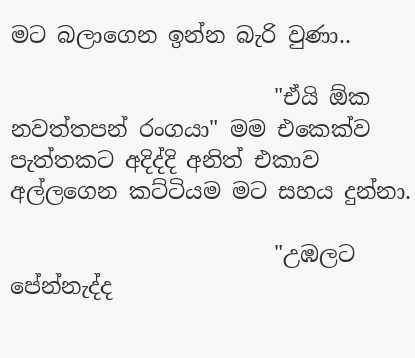මට බලාගෙන ඉන්න බැරි වුණා..

                        "ඒයි ඕක නවත්තපන් රංගයා" මම එකෙක්ව පැත්තකට අදිද්දි අනිත් එකාව අල්ලගෙන කට්ටියම මට සහය දුන්නා.

                        "උඹලට පේන්නැද්ද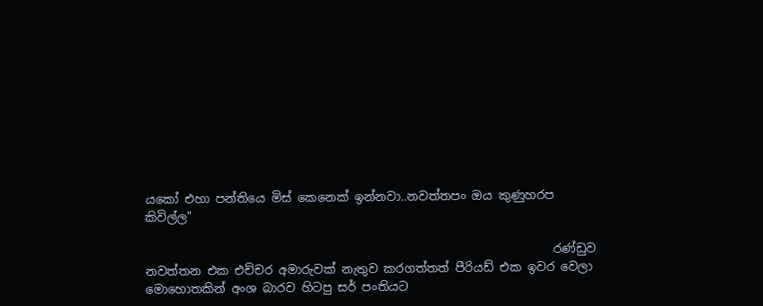යකෝ එහා පන්තියෙ මිස් කෙනෙක් ඉන්නවා..නවත්තපං ඔය කුණුහරප කිවිල්ල"

                                                                    රණ්ඩුව නවත්තන එක එච්චර අමාරුවක් නැතුව කරගත්තත් පීරියඩ් එක ඉවර වෙලා මොහොතකින් අංශ බාරව හිටපු සර් පංතියට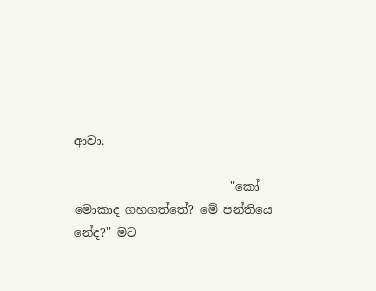ආවා.

                          "කෝ මොකාද ගහගත්තේ? මේ පන්තියෙ නේද?" මට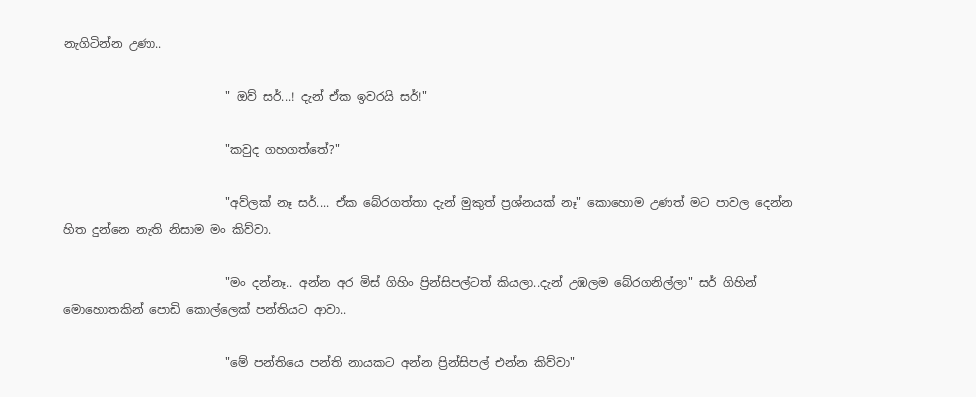නැගිටින්න උණා..

                           " ඔව් සර්...! දැන් ඒක ඉවරයි සර්!"

                           "කවුද ගහගත්තේ?"

                           "අව්ලක් නෑ සර්.... ඒක බේරගත්තා දැන් මුකුත් ප්‍රශ්නයක් නෑ" කොහොම උණත් මට පාවල දෙන්න හිත දුන්නෙ නැති නිසාම මං කිව්වා.

                           "මං දන්නෑ.. අන්න අර මිස් ගිහිං ප්‍රින්සිපල්ටත් කියලා..දැන් උඹලම බේරගනිල්ලා" සර් ගිහින් මොහොතකින් පොඩි කොල්ලෙක් පන්තියට ආවා..

                           "මේ පන්තියෙ පන්ති නායකට අන්න ප්‍රින්සිපල් එන්න කිව්වා"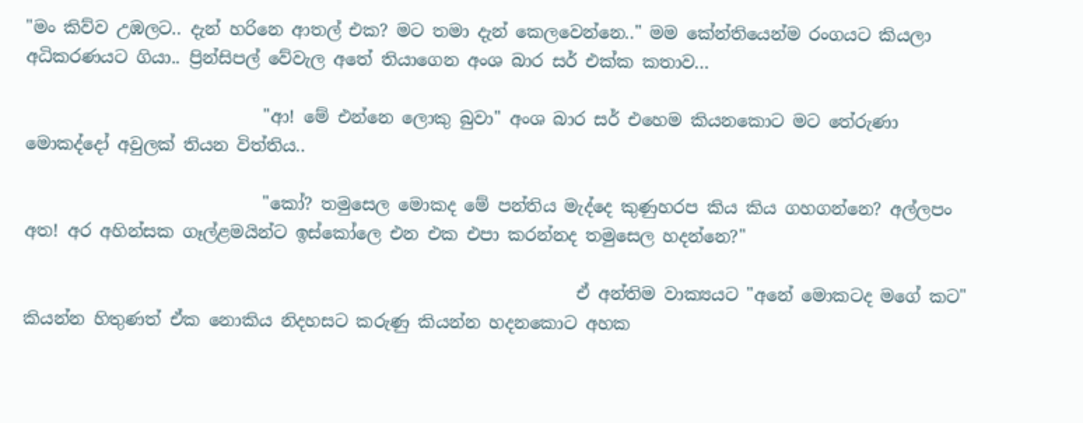"මං කිව්ව උඹලට.. දැන් හරිනෙ ආතල් එක? මට තමා දැන් කෙලවෙන්නෙ.." මම කේන්තියෙන්ම රංගයට කියලා අධිකරණයට ගියා.. ප්‍රින්සිපල් වේවැල අතේ තියාගෙන අංශ බාර සර් එක්ක කතාව...

                            "ආ! මේ එන්නෙ ලොකු බුවා" අංශ බාර සර් එහෙම කියනකොට මට තේරුණා මොකද්දෝ අවුලක් තියන විත්තිය..

                            "කෝ? තමුසෙල මොකද මේ පන්තිය මැද්දෙ කුණුහරප කිය කිය ගහගන්නෙ? අල්ලපං අත! අර අහින්සක ගෑල්ළමයින්ට ඉස්කෝලෙ එන එක එපා කරන්නද තමුසෙල හදන්නෙ?"

                                                                 ඒ අන්තිම වාක්‍යයට "අනේ මොකටද මගේ කට" කියන්න හිතුණත් ඒක නොකිය නිදහසට කරුණු කියන්න හදනකොට අහක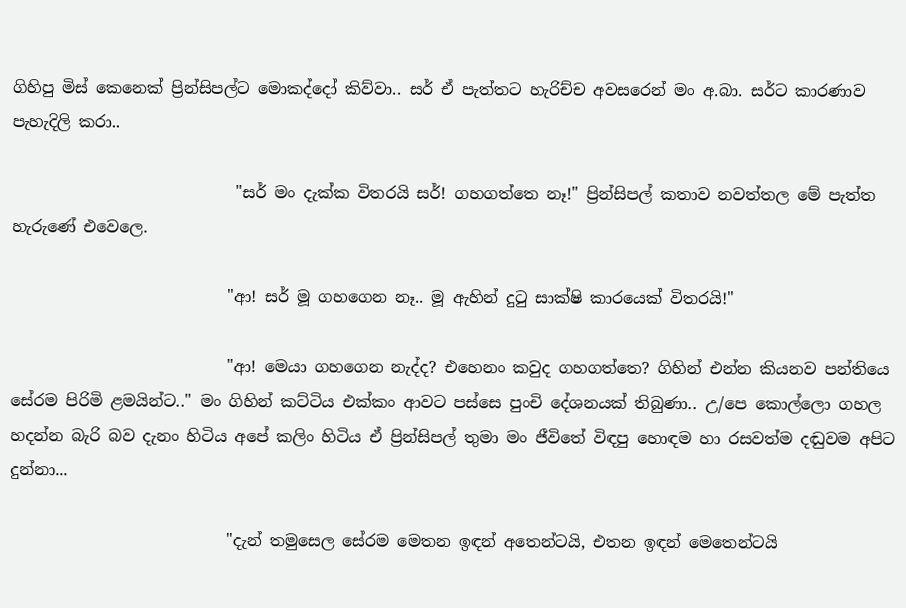ගිහිපු මිස් කෙනෙක් ප්‍රින්සිපල්ට මොකද්දෝ කිව්වා.. සර් ඒ පැත්තට හැරිච්ච අවසරෙන් මං අ.බා. සර්ට කාරණාව පැහැදිලි කරා..

                            "සර් මං දැක්ක විතරයි සර්! ගහගත්තෙ නෑ!" ප්‍රින්සිපල් කතාව නවත්තල මේ පැත්ත හැරුණේ එවෙලෙ.

                           "ආ! සර් මූ ගහගෙන නෑ.. මූ ඇහින් දුටු සාක්ෂි කාරයෙක් විතරයි!"

                           "ආ! මෙයා ගහගෙන නැද්ද? එහෙනං කවුද ගහගත්තෙ? ගිහින් එන්න කියනව පන්තියෙ සේරම පිරිමි ළමයින්ට.." මං ගිහින් කට්ටිය එක්කං ආවට පස්සෙ පුංචි දේශනයක් තිබුණා.. උ/පෙ කොල්ලො ගහල හදන්න බැරි බව දැනං හිටිය අපේ කලිං හිටිය ඒ ප්‍රින්සිපල් තුමා මං ජීවිතේ විඳපු හොඳම හා රසවත්ම දඬුවම අපිට දුන්නා...

                           "දැන් තමුසෙල සේරම මෙතන ඉඳන් අතෙන්ටයි, එතන ඉඳන් මෙතෙන්ටයි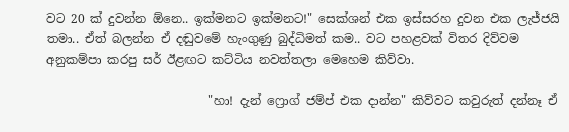වට 20 ක් දුවන්න ඕනෙ.. ඉක්මනට ඉක්මනට!" සෙක්ශන් එක ඉස්සරහ දුවන එක ලැජ්ජයි තමා.. ඒත් බලන්න ඒ දඬුවමේ හැංගුණු බුද්ධිමත් කම.. වට පහළවක් විතර දිව්වම අනුකම්පා කරපු සර් ඊළඟට කට්ටිය නවත්තලා මෙහෙම කිව්වා.

                           "හා! දැන් ෆ්‍රොග් ජම්ප් එක දාන්න" කිව්වට කවුරුත් දන්නෑ ඒ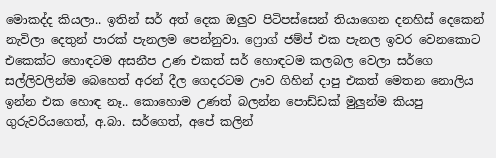මොකද්ද කියලා.. ඉතින් සර් අත් දෙක ඔලුව පිටිපස්සෙන් තියාගෙන දනහිස් දෙකෙන් නැවිලා දෙතුන් පාරක් පැනලම පෙන්නුවා. ෆ්‍රොග් ජම්ප් එක පැනල ඉවර වෙනකොට එකෙක්ට හොඳටම අසනීප උණ එකත් සර් හොඳටම කලබල වෙලා සර්ගෙ සල්ලිවලින්ම බෙහෙත් අරන් දීල ගෙදරටම ඌව ගිහින් දාපු එකත් මෙතන නොලිය ඉන්න එක හොඳ නෑ.. කොහොම උණත් බලන්න පොඩ්ඩක් මුලුන්ම කියපු ගුරුවරියගෙත්, අ.බා. සර්ගෙත්, අපේ කලින්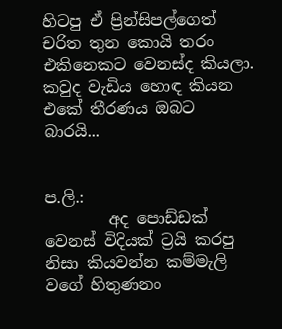හිටපු ඒ ප්‍රින්සිපල්ගෙත් චරිත තුන කොයි තරං එකිනෙකට වෙනස්ද කියලා. කවුද වැඩිය හොඳ කියන එකේ තීරණය ඔබට බාරයි...


ප.ලි.:
        අද පොඩ්ඩක් වෙනස් විදියක් ට්‍රයි කරපු නිසා කියවන්න කම්මැලි වගේ හිතුණනං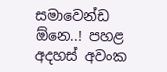සමාවෙන්ඩ ඕනෙ..! පහළ අදහස් අවංක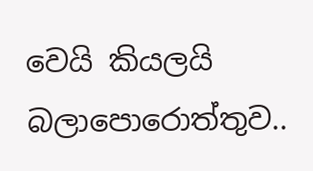වෙයි කියලයි බලාපොරොත්තුව..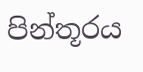පින්තූරය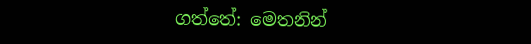ගත්තේ: මෙතනින්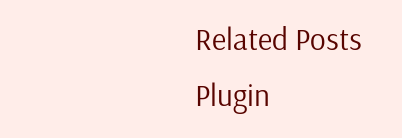Related Posts Plugin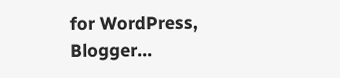for WordPress, Blogger...